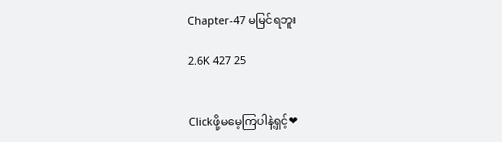Chapter-47 မမြင်ရဘူး

2.6K 427 25


Clickဖို့မမေ့ကြပါနဲ့ရှင့်❤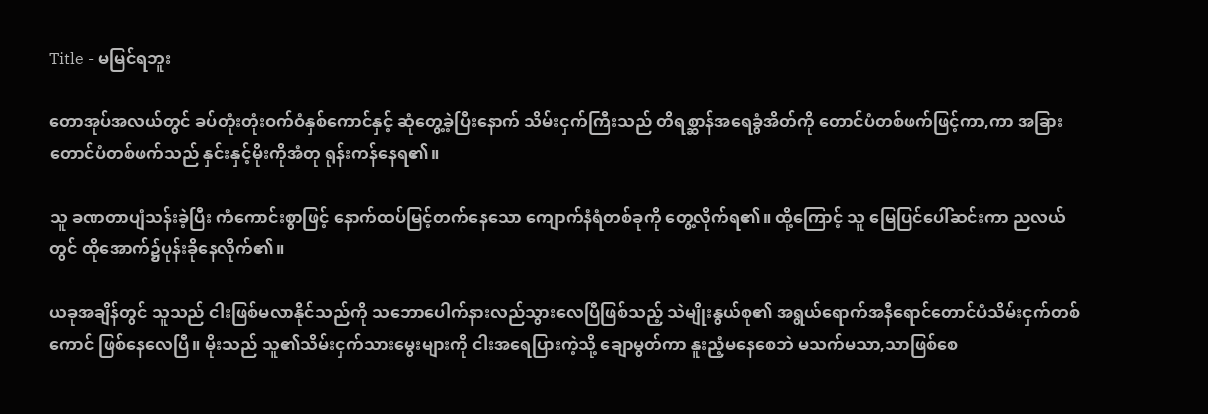Title - မမြင်ရဘူး

တောအုပ်အလယ်တွင် ခပ်တုံးတုံးဝက်ဝံနှစ်ကောင်နှင့် ဆုံတွေ့ခဲ့ပြီးနောက် သိမ်းငှက်ကြီးသည် တိရစ္ဆာန်အရေခွံအိတ်ကို တောင်ပံတစ်ဖက်ဖြင့်ကာ,ကာ အခြားတောင်ပံတစ်ဖက်သည် နှင်းနှင့်မိုးကိုအံတု ရုန်းကန်နေ‌ရ၏။

သူ ခဏတာပျံသန်းခဲ့ပြီး ကံကောင်းစွာဖြင့် နောက်ထပ်မြင့်တက်နေသော ကျောက်နံရံတစ်ခုကို တွေ့လိုက်ရ၏။ ထို့ကြောင့် သူ မြေပြင်ပေါ်ဆင်းကာ ညလယ်တွင် ထိုအောက်၌ပုန်းခိုနေလိုက်၏။

ယခုအချိန်တွင် သူသည် ငါးဖြစ်မလာနိုင်သည်ကို သဘောပေါက်နားလည်သွားလေပြီဖြစ်သည့် သဲမျိုးနွယ်စု၏ အရွယ်ရောက်အနီရောင်တောင်ပံသိမ်းငှက်တစ်ကောင် ဖြစ်နေလေပြီ။ မိုးသည် သူ၏သိမ်းငှက်သားမွေးများကို ငါးအရေပြားကဲ့သို့ ချောမွတ်ကာ နူးညံ့မနေစေဘဲ မသက်မသာ,သာဖြစ်စေ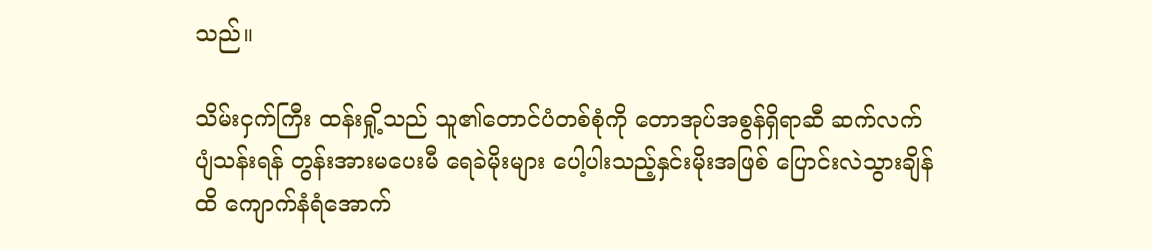သည်။

သိမ်းငှက်ကြီး ထန်းရှို့သည် သူ၏တောင်ပံတစ်စုံကို တောအုပ်အစွန်ရှိရာဆီ ဆက်လက်ပျံသန်းရန် တွန်းအားမပေးမီ ရေခဲမိုးများ ပေါ့ပါးသည့်နှင်းမိုးအဖြစ် ပြောင်းလဲသွားချိန်ထိ ကျောက်နံရံအောက်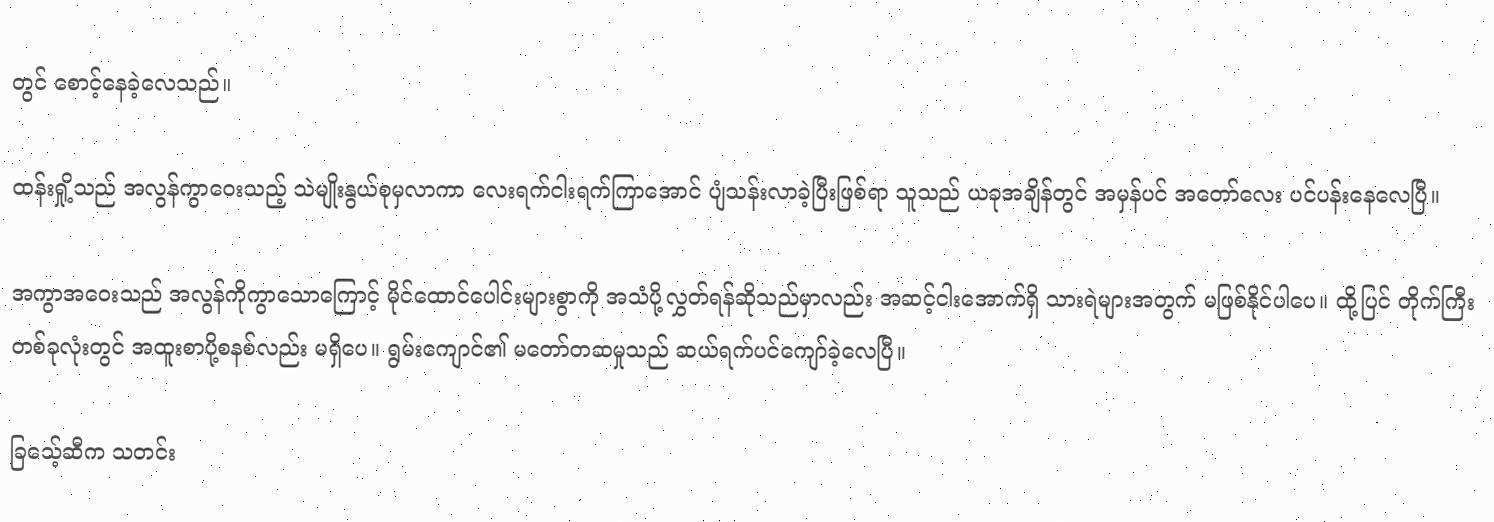တွင် စောင့်နေခဲ့လေသည်။

ထန်းရှို့သည် အလွန်ကွာဝေးသည့် သဲမျိုးနွယ်စုမှလာကာ လေးရက်ငါးရက်ကြာအောင် ပျံသန်းလာခဲ့ပြီးဖြစ်ရာ သူသည် ယခုအချိန်တွင် အမှန်ပင် အတော်လေး ပင်ပန်းနေလေပြီ။

အကွာအဝေးသည် အလွန်ကိုကွာသောကြောင့် မိုင်ထောင်ပေါင်းများစွာကို အသံပို့လွှတ်ရန်ဆိုသည်မှာလည်း အဆင့်ငါးအောက်ရှိ သားရဲများအတွက် မဖြစ်နိုင်ပါပေ။ ထို့ပြင် တိုက်ကြီးတစ်ခုလုံးတွင် အထူးစာပို့စနစ်လည်း မရှိပေ။ ရွမ်းကျောင်၏ မတော်တဆမှုသည် ဆယ်ရက်ပင်ကျော်ခဲ့လေပြီ။

ခြသေ့်ဆီက သတင်း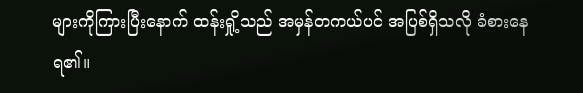များကိုကြားပြီးနောက် ထန်းရှို့သည် အမှန်တကယ်ပင် အပြစ်ရှိသလို ခံစားနေရ၏။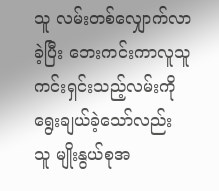သူ လမ်းတစ်လျှောက်လာခဲ့ပြီး ဘေးကင်းကာလူသူကင်းရှင်းသည့်လမ်းကို ရွေးချယ်ခဲ့သော်လည်း သူ မျိုးနွယ်စုအ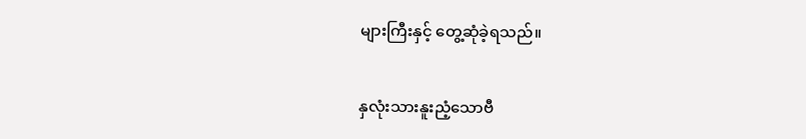များကြီးနှင့် တွေ့ဆုံခဲ့ရသည်။

နှလုံးသားနူးညံ့သောဗီ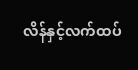လိန်နှင့်လက်ထပ်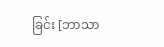ခြင်း [ဘာသာ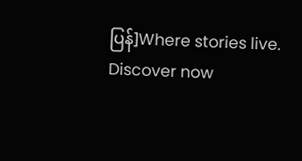ပြန်]Where stories live. Discover now